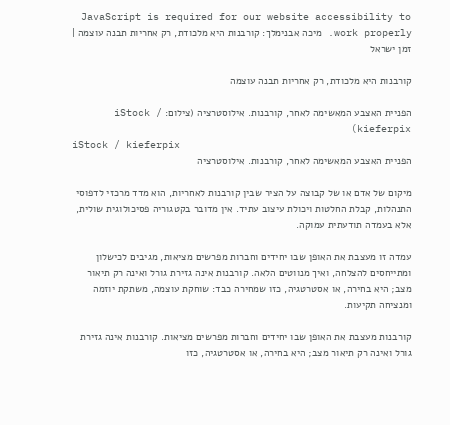JavaScript is required for our website accessibility to work properly. מיכה אבנימלך: קורבנות היא מלכודת, רק אחריות תבנה עוצמה | זמן ישראל

קורבנות היא מלכודת, רק אחריות תבנה עוצמה

הפניית האצבע המאשימה לאחר, קורבנות. אילוסטרציה (צילום: iStock / kieferpix)
iStock / kieferpix
הפניית האצבע המאשימה לאחר, קורבנות. אילוסטרציה

מיקום של אדם או של קבוצה על הציר שבין קורבנות לאחריות, הוא מדד מרכזי לדפוסי התנהלות, קבלת החלטות ויכולת עיצוב עתיד. אין מדובר בקטגוריה פסיכולוגית שולית, אלא בעמדה תודעתית עמוקה.

עמדה זו מעצבת את האופן שבו יחידים וחברות מפרשים מציאות, מגיבים לכישלון ומתייחסים להצלחה, ואיך מנווטים הלאה. קורבנות אינה גזירת גורל ואינה רק תיאור מצב; היא בחירה, או אסטרטגיה, כזו שמחירה כבד: שוחקת עוצמה, משתקת יוזמה ומנציחה תקיעות.

קורבנות מעצבת את האופן שבו יחידים וחברות מפרשים מציאות. קורבנות אינה גזירת גורל ואינה רק תיאור מצב; היא בחירה, או אסטרטגיה, כזו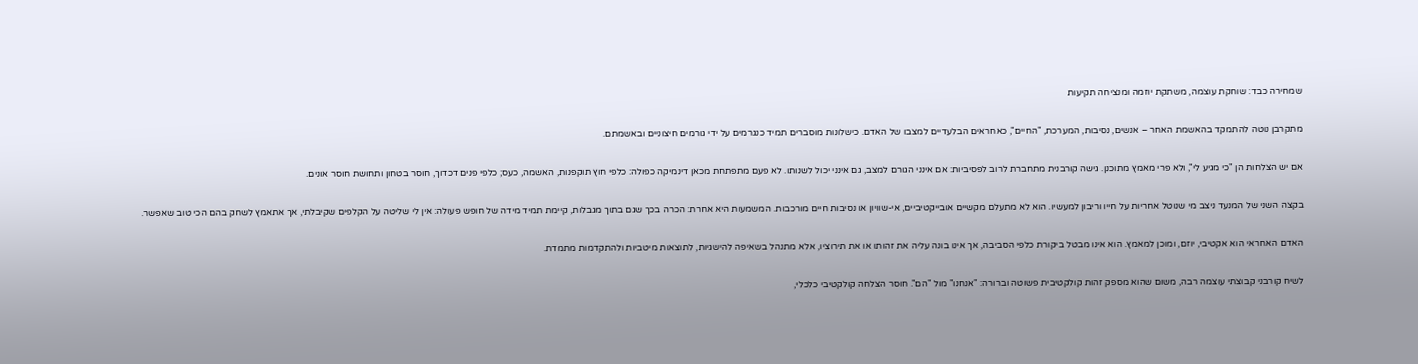שמחירה כבד: שוחקת עוצמה, משתקת יוזמה ומנציחה תקיעות

מתקרבן נוטה להתמקד בהאשמת האחר – אנשים, נסיבות, המערכת, "החיים", כאחראים הבלעדיים למצבו של האדם. כישלונות מוסברים תמיד כנגרמים על ידי גורמים חיצוניים ובאשמתם.

אם יש הצלחות הן "כי מגיע לי", ולא פרי מאמץ מתוכנן. גישה קורבנית מתחברת לרוב לפסיביות: אם אינני הגורם למצב, גם אינני יכול לשנותו. לא פעם מתפתחת מכאן דינמיקה כפולה: כלפי חוץ תוקפנות, האשמה, כעס; כלפי פנים דכדוך, חוסר בטחון ותחושת חוסר אונים.

בקצה השני של המנעד ניצב מי שנוטל אחריות על חייו וריבון למעשיו. הוא לא מתעלם מקשיים אובייקטיביים, אי-שוויון או נסיבות חיים מורכבות. המשמעות היא אחרת: הכרה בכך שגם בתוך מגבלות, קיימת תמיד מידה של חופש פעולה: אין לי שליטה על הקלפים שקיבלתי, אך אתאמץ לשחק בהם הכי טוב שאפשר.

האדם האחראי הוא אקטיבי, יוזם, ומוכן למאמץ. הוא אינו מבטל ביקורת כלפי הסביבה, אך אינו בונה עליה את זהותו או את תירוציו, אלא מתנהל בשאיפה להישגיות, לתוצאות מיטביות ולהתקדמות מתמדת.

לשיח קורבני קבוצתי עוצמה רבה, משום שהוא מספק זהות קולקטיבית פשוטה וברורה: "אנחנו" מול "הם". חוסר הצלחה קולקטיבי כלכלי,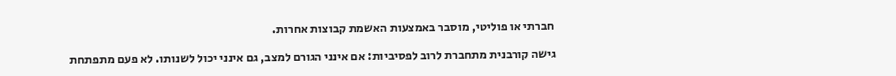חברתי או פוליטי, מוסבר באמצעות האשמת קבוצות אחרות.

גישה קורבנית מתחברת לרוב לפסיביות: אם אינני הגורם למצב, גם אינני יכול לשנותו. לא פעם מתפתחת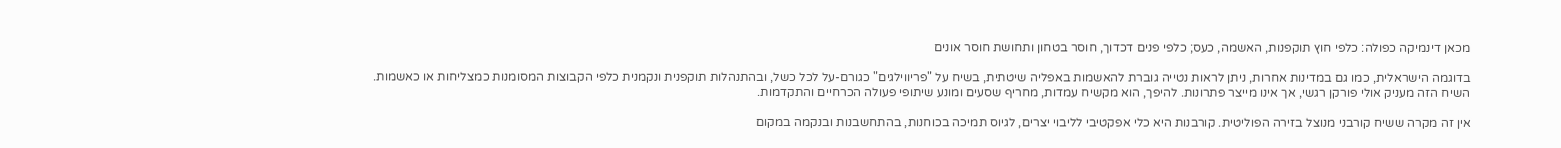מכאן דינמיקה כפולה: כלפי חוץ תוקפנות, האשמה, כעס; כלפי פנים דכדוך, חוסר בטחון ותחושת חוסר אונים

בדוגמה הישראלית, כמו גם במדינות אחרות, ניתן לראות נטייה גוברת להאשמות באפליה שיטתית, בשיח על "פריווילגים" כגורם-על לכל כשל, ובהתנהלות תוקפנית ונקמנית כלפי הקבוצות המסומנות כמצליחות או כאשמות. השיח הזה מעניק אולי פורקן רגשי, אך אינו מייצר פתרונות. להיפך, הוא מקשיח עמדות, מחריף שסעים ומונע שיתופי פעולה הכרחיים והתקדמות.

אין זה מקרה ששיח קורבני מנוצל בזירה הפוליטית. קורבנות היא כלי אפקטיבי לליבוי יצרים, לגיוס תמיכה בכוחנות, בהתחשבנות ובנקמה במקום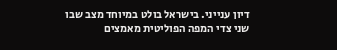דיון ענייני. בישראל בולט במיוחד מצב שבו שני צדי המפה הפוליטית מאמצים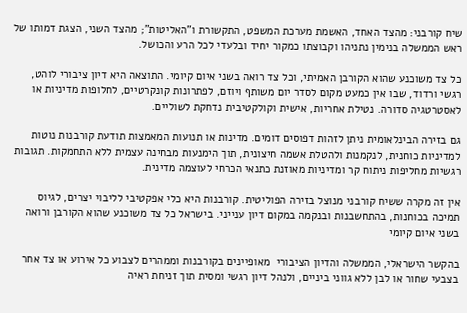שיח קורבני: מהצד האחד, האשמת מערכת המשפט, התקשורת ו"האליטות"; מהצד השני, הצגת דמותו של ראש הממשלה בנימין נתניהו וקבוצתו כמקור יחיד ובלעדי לכל הרע והכושל.

כל צד משוכנע שהוא הקורבן האמיתי, וכל צד רואה בשני איום קיומי. התוצאה היא דיון ציבורי לוהט, רגשי ורדוד, שבו אין כמעט מקום לסדר יום משותף ויוזם, לפתרונות קונקרטיים, לחלופות מדיניות או לאסטרטגיה סדורה. נטילת אחריות, אישית וקולקטיבית נדחקת לשוליים.

גם בזירה הבינלאומית ניתן לזהות דפוסים דומים. מדינות או תנועות המאמצות תודעת קורבנות נוטות למדיניות כוחנית, לנקמנות ולהטלת אשמה חיצונית, תוך הימנעות מבחינה עצמית ללא התחמקות. תגובות רגשיות מחליפות ניתוח קר ומדיניות מאוזנת כתנאי הכרחי לעוצמה מדינית.

אין זה מקרה ששיח קורבני מנוצל בזירה הפוליטית. קורבנות היא כלי אפקטיבי לליבוי יצרים, לגיוס תמיכה בכוחנות, בהתחשבנות ובנקמה במקום דיון ענייני. בישראל כל צד משוכנע שהוא הקורבן ורואה בשני איום קיומי

בהקשר הישראלי, הממשלה והדיון הציבורי  מאופיינים בקורבנות וממהרים לצבוע כל אירוע או צד אחר בצבעי שחור או לבן ללא גווני ביניים, ולנהל דיון רגשי ומסית תוך זניחת ראיה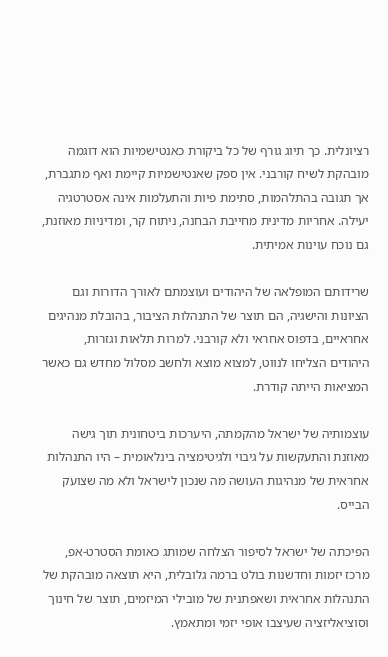רציונלית. כך תיוג גורף של כל ביקורת כאנטישמיות הוא דוגמה מובהקת לשיח קורבני. אין ספק שאנטישמיות קיימת ואף מתגברת, אך תגובה בהתלהמות, סתימת פיות והתעלמות אינה אסטרטגיה יעילה. אחריות מדינית מחייבת הבחנה, ניתוח קר, ומדיניות מאוזנת, גם נוכח עוינות אמיתית.

שרידותם המופלאה של היהודים ועוצמתם לאורך הדורות וגם הציונות והישגיה, הם תוצר של התנהלות הציבור, בהובלת מנהיגים אחראיים, בדפוס אחראי ולא קורבני. למרות תלאות וגזרות, היהודים הצליחו לנווט, למצוא מוצא ולחשב מסלול מחדש גם כאשר המציאות הייתה קודרת.

עוצמותיה של ישראל מהקמתה, היערכות ביטחונית תוך גישה מאוזנת והתעקשות על גיבוי ולגיטימציה בינלאומית – היו התנהלות אחראית של מנהיגות העושה מה שנכון לישראל ולא מה שצועק הבייס.

הפיכתה של ישראל לסיפור הצלחה שמותג כאומת הסטרט-אפ, מרכז יזמות וחדשנות בולט ברמה גלובלית, היא תוצאה מובהקת של התנהלות אחראית ושאפתנית של מובילי המיזמים, תוצר של חינוך וסוציאליזציה שעיצבו אופי יזמי ומתאמץ.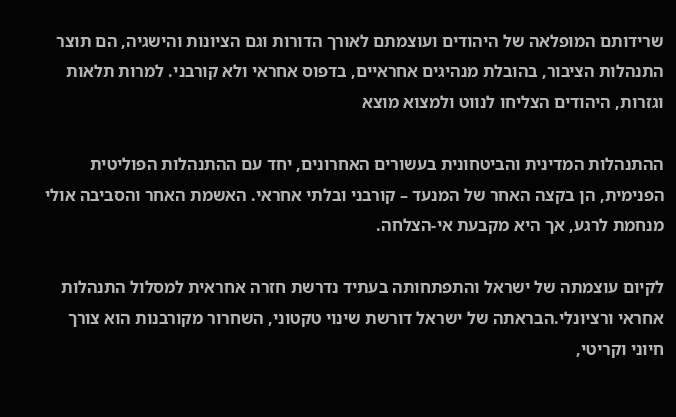שרידותם המופלאה של היהודים ועוצמתם לאורך הדורות וגם הציונות והישגיה, הם תוצר התנהלות הציבור, בהובלת מנהיגים אחראיים, בדפוס אחראי ולא קורבני. למרות תלאות וגזרות, היהודים הצליחו לנווט ולמצוא מוצא

ההתנהלות המדינית והביטחונית בעשורים האחרונים, יחד עם ההתנהלות הפוליטית הפנימית, הן בקצה האחר של המנעד – קורבני ובלתי אחראי. האשמת האחר והסביבה אולי מנחמת לרגע, אך היא מקבעת אי-הצלחה.

לקיום עוצמתה של ישראל והתפתחותה בעתיד נדרשת חזרה אחראית למסלול התנהלות אחראי ורציונלי.הבראתה של ישראל דורשת שינוי טקטוני, השחרור מקורבנות הוא צורך חיוני וקריטי,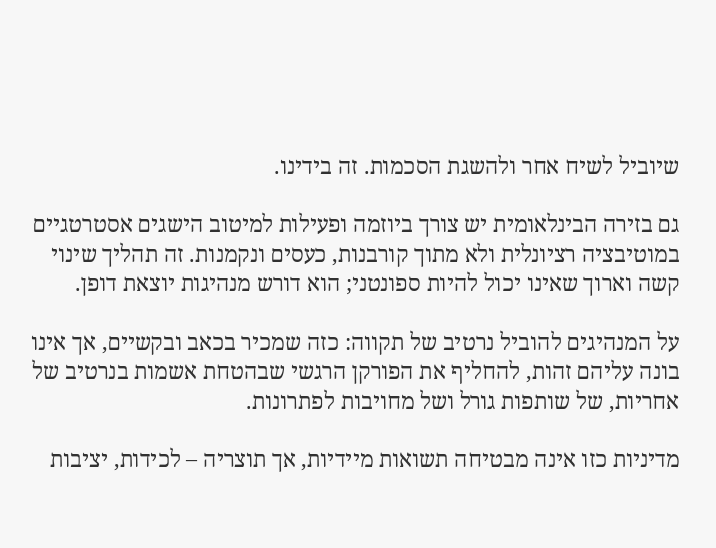שיוביל לשיח אחר ולהשגת הסכמות. זה בידינו.

גם בזירה הבינלאומית יש צורך ביוזמה ופעילות למיטוב הישגים אסטרטגיים במוטיבציה רציונלית ולא מתוך קורבנות, כעסים ונקמנות. זה תהליך שינוי קשה וארוך שאינו יכול להיות ספונטני; הוא דורש מנהיגות יוצאת דופן.

על המנהיגים להוביל נרטיב של תקווה: כזה שמכיר בכאב ובקשיים, אך אינו בונה עליהם זהות, להחליף את הפורקן הרגשי שבהטחת אשמות בנרטיב של אחריות, של שותפות גורל ושל מחויבות לפתרונות.

מדיניות כזו אינה מבטיחה תשואות מיידיות, אך תוצריה – לכידות, יציבות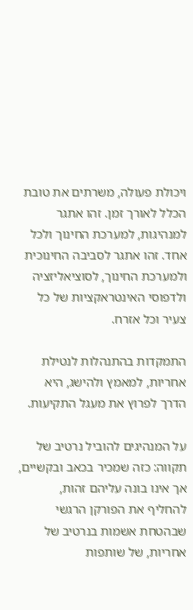ויכולת פעולה, משרתים את טובת הכלל לאורך זמן. זהו אתגר למנהיגות, למערכת החינוך ולכל אחד. זהו אתגר לסביבה החינוכית ולמערכת החינוך, לסוציאליזציה ולדפוסי האינטראקציות של כל צעיר וכל אזרח.

התמקדות בהתנהלות לנטילת אחריות, למאמץ ולהישג, היא הדרך לפרוץ את מעגל התקיעות.

על המנהיגים להוביל נרטיב של תקווה: כזה שמכיר בכאב ובקשיים, אך אינו בונה עליהם זהות, להחליף את הפורקן הרגשי שבהטחת אשמות בנרטיב של אחריות, של שותפות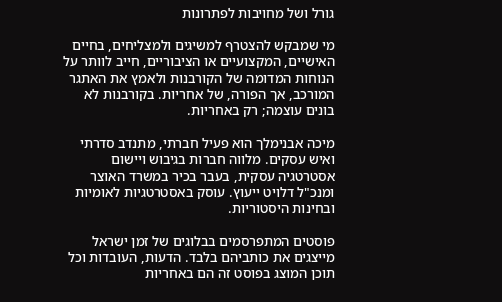גורל ושל מחויבות לפתרונות

מי שמבקש להצטרף למשיגים ולמצליחים, בחיים האישיים, המקצועיים או הציבוריים, חייב לוותר על הנוחות המדומה של הקורבנות ולאמץ את האתגר המורכב, אך הפורה, של אחריות. בקורבנות לא בונים עוצמה; רק באחריות.

מיכה אבנימלך הוא פעיל חברתי, מתנדב סדרתי ואיש עסקים. מלווה חברות בגיבוש ויישום אסטרטגיה עסקית, בעבר בכיר במשרד האוצר ומנכ"ל דלויט ייעוץ. עוסק באסטרטגיות לאומיות ובחינות היסטוריות.

פוסטים המתפרסמים בבלוגים של זמן ישראל מייצגים את כותביהם בלבד. הדעות, העובדות וכל תוכן המוצג בפוסט זה הם באחריות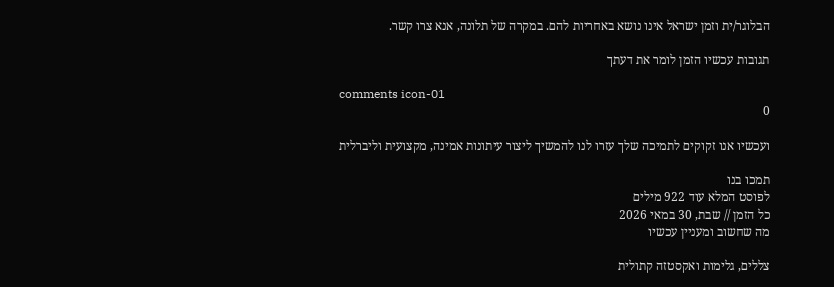הבלוגר/ית וזמן ישראל אינו נושא באחריות להם. במקרה של תלונה, אנא צרו קשר.

תגובות עכשיו הזמן לומר את דעתך

comments icon-01
0

ועכשיו אנו זקוקים לתמיכה שלך עזרו לנו להמשיך ליצור עיתונות אמינה, מקצועית וליברלית

תמכו בנו
לפוסט המלא עוד 922 מילים
כל הזמן // שבת, 30 במאי 2026
מה שחשוב ומעניין עכשיו

צללים, גלימות ואקסטזה קתולית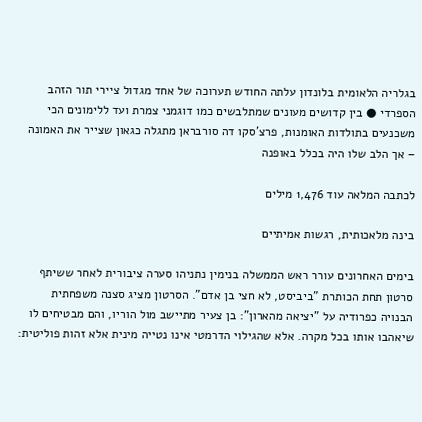בגלריה הלאומית בלונדון עלתה החודש תערוכה של אחד מגדול ציירי תור הזהב הספרדי ● בין קדושים מעונים שמתלבשים כמו דוגמני צמרת ועד ללימונים הכי משכנעים בתולדות האומנות, פרצ'סקו דה סורבראן מתגלה כגאון שצייר את האמונה – אך הלב שלו היה בכלל באופנה

לכתבה המלאה עוד 1,476 מילים

בינה מלאכותית, רגשות אמיתיים

בימים האחרונים עורר ראש הממשלה בנימין נתניהו סערה ציבורית לאחר ששיתף סרטון תחת הכותרת "ביביסט, לא חצי בן אדם". הסרטון מציג סצנה משפחתית הבנויה כפרודיה על "יציאה מהארון": בן צעיר מתיישב מול הוריו, והם מבטיחים לו שיאהבו אותו בכל מקרה. אלא שהגילוי הדרמטי אינו נטייה מינית אלא זהות פוליטית: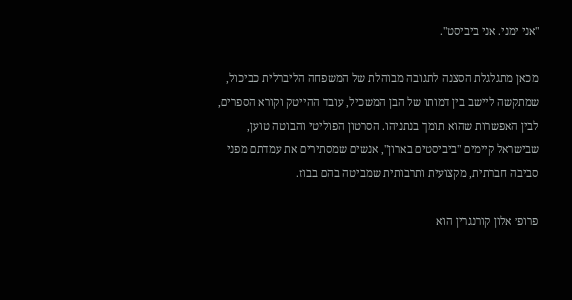"אני ימני. אני ביביסט".

מכאן מתגלגלת הסצנה לתגובה מבוהלת של המשפחה הליברלית כביכול, שמתקשה ליישב בין דמותו של הבן המשכיל, עובד ההייטק וקורא הספרים, לבין האפשרות שהוא תומך בנתניהו. הסרטון הפוליטי והבוטה טוען, שבישראל קיימים "ביביסטים בארון", אנשים שמסתירים את עמדתם מפני סביבה חברתית, מקצועית ותרבותית שמביטה בהם בבוז.

פרופ׳ אלון קורנגרין הוא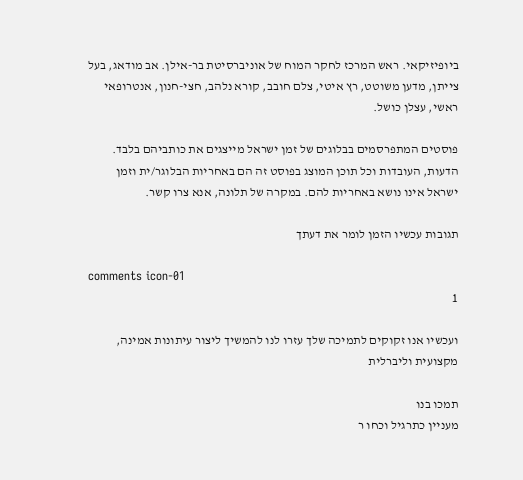ביופיזיקאי. ראש המרכז לחקר המוח של אוניברסיטת בר-אילן. אב מודאג, בעל צייתן, מדען משוטט, רץ איטי, צלם חובב, קורא נלהב, חצי-חנון, אנטרופאי ראשי, עצלן כושל.

פוסטים המתפרסמים בבלוגים של זמן ישראל מייצגים את כותביהם בלבד. הדעות, העובדות וכל תוכן המוצג בפוסט זה הם באחריות הבלוגר/ית וזמן ישראל אינו נושא באחריות להם. במקרה של תלונה, אנא צרו קשר.

תגובות עכשיו הזמן לומר את דעתך

comments icon-01
1

ועכשיו אנו זקוקים לתמיכה שלך עזרו לנו להמשיך ליצור עיתונות אמינה, מקצועית וליברלית

תמכו בנו
מעניין כתרגיל וכחו ר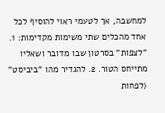למחשבה, אך לטעמי ראוי להוסיף לכל אחד מהכלים שתי משימות מקדימות: 1. "לצפות" בסרטון שבו מדובר ושאליו מתייחס הטור. 2. להגדיר מהו "ביביסט" (לפחות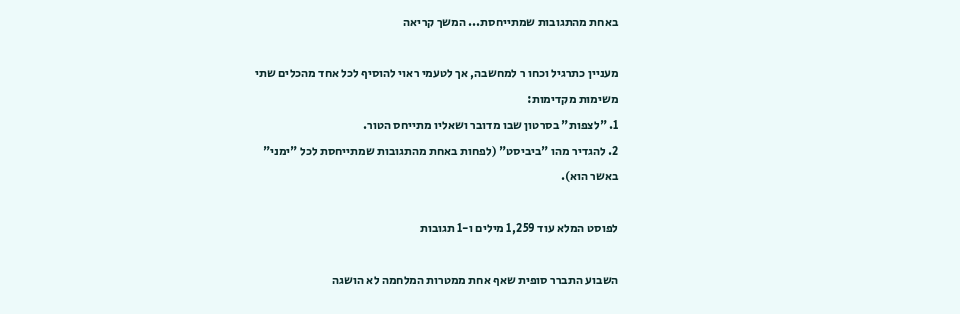באחת מהתגובות שמתייחסת... המשך קריאה

מעניין כתרגיל וכחו ר למחשבה, אך לטעמי ראוי להוסיף לכל אחד מהכלים שתי משימות מקדימות:
1. "לצפות" בסרטון שבו מדובר ושאליו מתייחס הטור.
2. להגדיר מהו "ביביסט" (לפחות באחת מהתגובות שמתייחסת לכל "ימני" באשר הוא).

לפוסט המלא עוד 1,259 מילים ו-1 תגובות

השבוע התברר סופית שאף אחת ממטרות המלחמה לא הושגה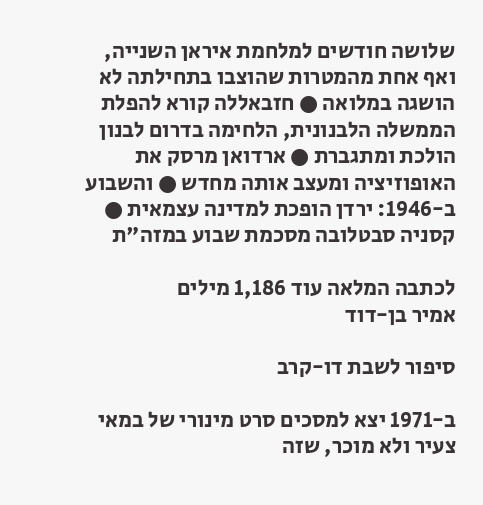שלושה חודשים למלחמת איראן השנייה, ואף אחת מהמטרות שהוצבו בתחילתה לא הושגה במלואה ● חזבאללה קורא להפלת הממשלה הלבנונית, הלחימה בדרום לבנון הולכת ומתגברת ● ארדואן מרסק את האופוזיציה ומעצב אותה מחדש ● והשבוע ב-1946: ירדן הופכת למדינה עצמאית ● קסניה סבטלובה מסכמת שבוע במזה"ת

לכתבה המלאה עוד 1,186 מילים
אמיר בן-דוד

סיפור לשבת דו-קרב

ב-1971 יצא למסכים סרט מינורי של במאי צעיר ולא מוכר, שזה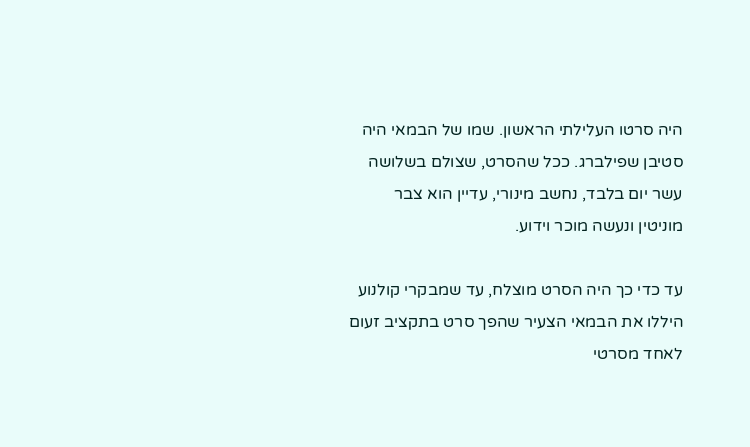היה סרטו העלילתי הראשון. שמו של הבמאי היה סטיבן שפילברג. ככל שהסרט, שצולם בשלושה עשר יום בלבד, נחשב מינורי, עדיין הוא צבר מוניטין ונעשה מוכר וידוע.

עד כדי כך היה הסרט מוצלח, עד שמבקרי קולנוע היללו את הבמאי הצעיר שהפך סרט בתקציב זעום לאחד מסרטי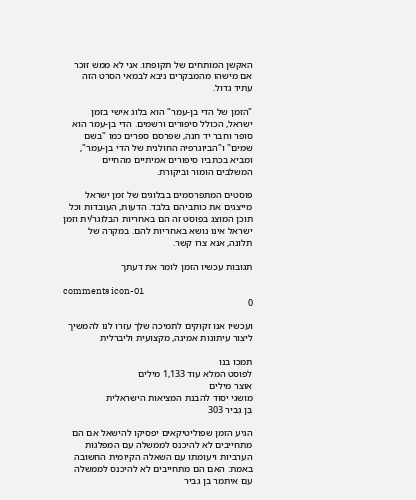האקשן המותחים של תקופתו. אני לא ממש זוכר אם מישהו מהמבקרים ניבא לבמאי הסרט הזה עתיד גדול.

"הזמן של הדי בן-עמר" הוא בלוג אישי בזמן ישראל, הכולל סיפורים ורשמים. הדי בן-עמר הוא סופר וחבר יד חנה, שפרסם ספרים כמו "בשם שמים" ו"הביוגרפיה החולנית של הדי בן-עמר", ומביא בכתביו סיפורים אמיתיים מהחיים המשלבים הומור וביקורת.

פוסטים המתפרסמים בבלוגים של זמן ישראל מייצגים את כותביהם בלבד. הדעות, העובדות וכל תוכן המוצג בפוסט זה הם באחריות הבלוגר/ית וזמן ישראל אינו נושא באחריות להם. במקרה של תלונה, אנא צרו קשר.

תגובות עכשיו הזמן לומר את דעתך

comments icon-01
0

ועכשיו אנו זקוקים לתמיכה שלך עזרו לנו להמשיך ליצור עיתונות אמינה, מקצועית וליברלית

תמכו בנו
לפוסט המלא עוד 1,133 מילים
אוצר מילים
מושגי יסוד להבנת המציאות הישראלית
בֶּן גְּבִיר 303

הגיע הזמן שפוליטיקאים יפסיקו להישאל אם הם מתחייבים לא להיכנס לממשלה עם המפלגות הערביות ויעומתו עם השאלה הקיומית החשובה באמת: האם הם מתחייבים לא להיכנס לממשלה עם איתמר בן גביר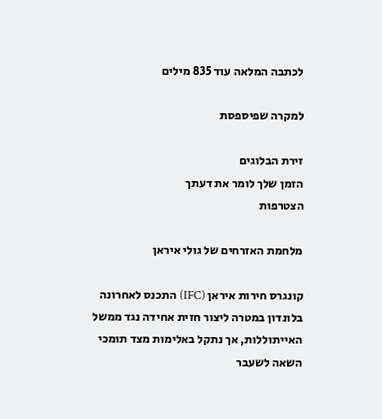לכתבה המלאה עוד 835 מילים

למקרה שפיספסת

זירת הבלוגים
הזמן שלך לומר את דעתך
הצטרפות

מלחמת האזרחים של גולי איראן

קונגרס חירות איראן (IFC) התכנס לאחרונה בלונדון במטרה ליצור חזית אחידה נגד ממשל האייתוללות, אך נתקל באלימות מצד תומכי השאה לשעבר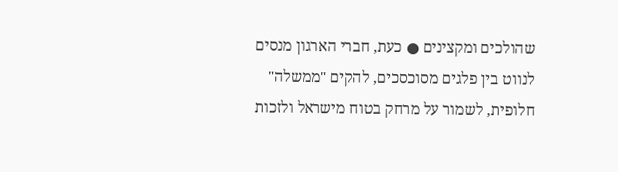שהולכים ומקצינים ● כעת, חברי הארגון מנסים לנווט בין פלגים מסוכסכים, להקים "ממשלה" חלופית, לשמור על מרחק בטוח מישראל ולזכות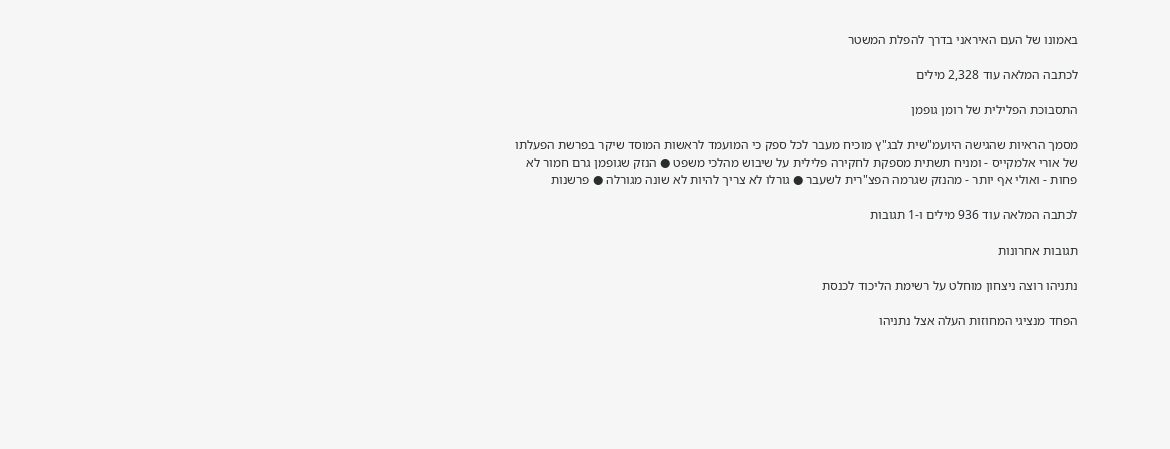באמונו של העם האיראני בדרך להפלת המשטר

לכתבה המלאה עוד 2,328 מילים

התסבוכת הפלילית של רומן גופמן

מסמך הראיות שהגישה היועמ"שית לבג"ץ מוכיח מעבר לכל ספק כי המועמד לראשות המוסד שיקר בפרשת הפעלתו של אורי אלמקייס - ומניח תשתית מספקת לחקירה פלילית על שיבוש מהלכי משפט ● הנזק שגופמן גרם חמור לא פחות - ואולי אף יותר - מהנזק שגרמה הפצ"רית לשעבר ● גורלו לא צריך להיות לא שונה מגורלה ● פרשנות

לכתבה המלאה עוד 936 מילים ו-1 תגובות

תגובות אחרונות

נתניהו רוצה ניצחון מוחלט על רשימת הליכוד לכנסת

הפחד מנציגי המחוזות העלה אצל נתניהו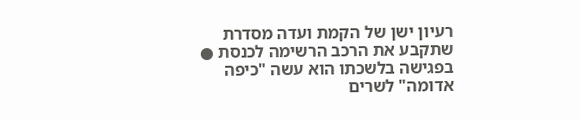רעיון ישן של הקמת ועדה מסדרת שתקבע את הרכב הרשימה לכנסת ● בפגישה בלשכתו הוא עשה "כיפה אדומה" לשרים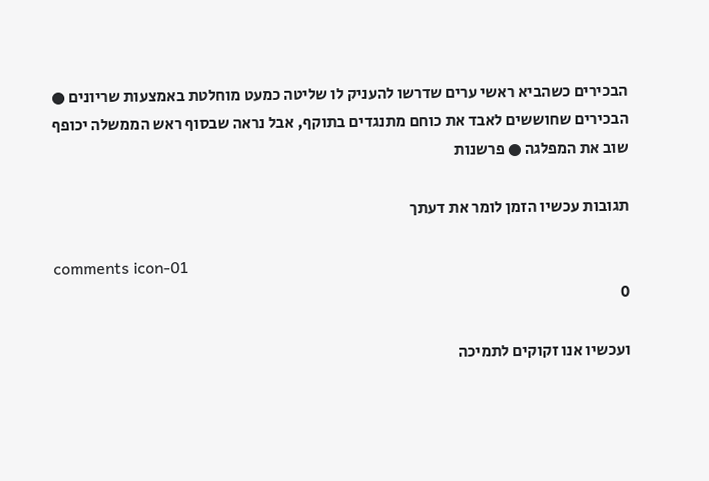הבכירים כשהביא ראשי ערים שדרשו להעניק לו שליטה כמעט מוחלטת באמצעות שריונים ● הבכירים שחוששים לאבד את כוחם מתנגדים בתוקף, אבל נראה שבסוף ראש הממשלה יכופף שוב את המפלגה ● פרשנות

תגובות עכשיו הזמן לומר את דעתך

comments icon-01
0

ועכשיו אנו זקוקים לתמיכה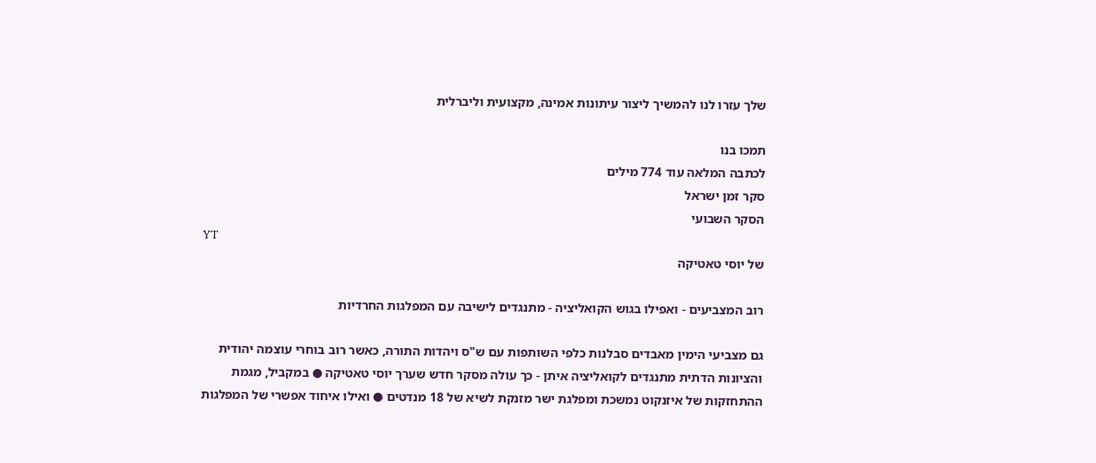שלך עזרו לנו להמשיך ליצור עיתונות אמינה, מקצועית וליברלית

תמכו בנו
לכתבה המלאה עוד 774 מילים
סקר זמן ישראל
הסקר השבועי
YT
של יוסי טאטיקה

רוב המצביעים - ואפילו בגוש הקואליציה - מתנגדים לישיבה עם המפלגות החרדיות

גם מצביעי הימין מאבדים סבלנות כלפי השותפות עם ש"ס ויהדות התורה, כאשר רוב בוחרי עוצמה יהודית והציונות הדתית מתנגדים לקואליציה איתן - כך עולה מסקר חדש שערך יוסי טאטיקה ● במקביל, מגמת ההתחזקות של איזנקוט נמשכת ומפלגת ישר מזנקת לשיא של 18 מנדטים ● ואילו איחוד אפשרי של המפלגות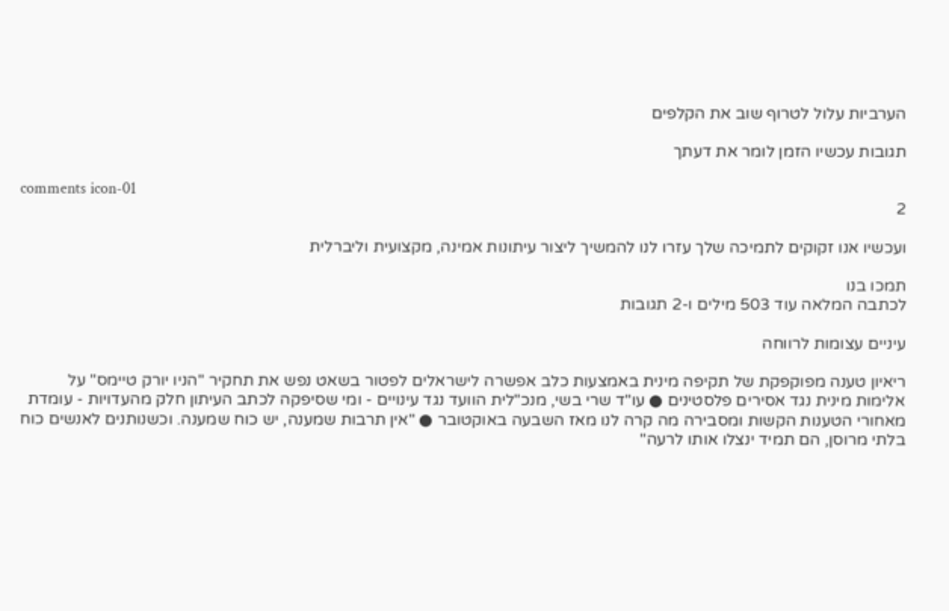הערביות עלול לטרוף שוב את הקלפים

תגובות עכשיו הזמן לומר את דעתך

comments icon-01
2

ועכשיו אנו זקוקים לתמיכה שלך עזרו לנו להמשיך ליצור עיתונות אמינה, מקצועית וליברלית

תמכו בנו
לכתבה המלאה עוד 503 מילים ו-2 תגובות

עיניים עצומות לרווחה

ריאיון טענה מפוקפקת של תקיפה מינית באמצעות כלב אפשרה לישראלים לפטור בשאט נפש את תחקיר "הניו יורק טיימס" על אלימות מינית נגד אסירים פלסטינים ● עו"ד שרי בשי, מנכ"לית הוועד נגד עינויים - ומי שסיפקה לכתב העיתון חלק מהעדויות - עומדת מאחורי הטענות הקשות ומסבירה מה קרה לנו מאז השבעה באוקטובר ● "אין תרבות שמענה, יש כוח שמענה. וכשנותנים לאנשים כוח בלתי מרוסן, הם תמיד ינצלו אותו לרעה"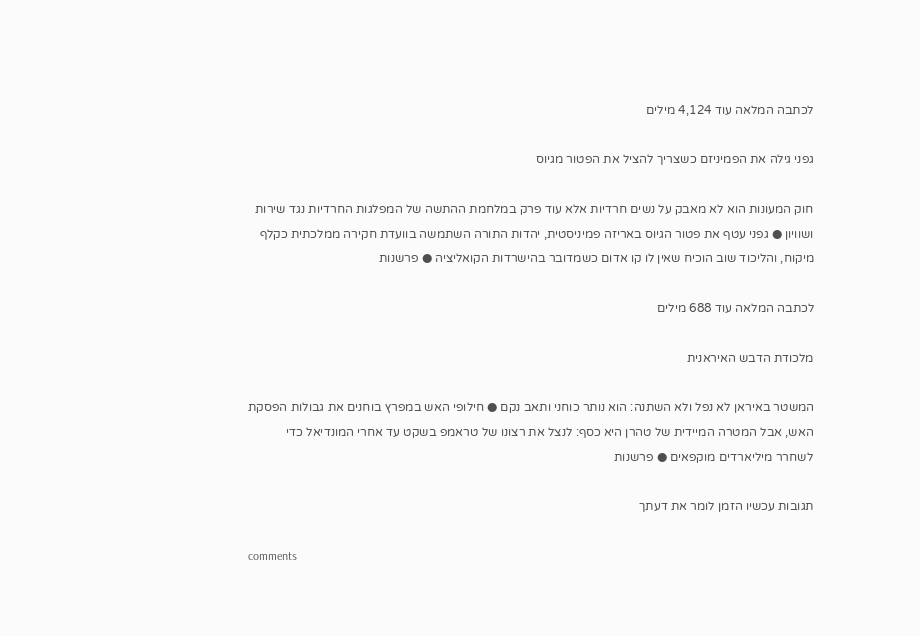לכתבה המלאה עוד 4,124 מילים

גפני גילה את הפמיניזם כשצריך להציל את הפטור מגיוס

חוק המעונות הוא לא מאבק על נשים חרדיות אלא עוד פרק במלחמת ההתשה של המפלגות החרדיות נגד שירות ושוויון ● גפני עטף את פטור הגיוס באריזה פמיניסטית, יהדות התורה השתמשה בוועדת חקירה ממלכתית כקלף מיקוח, והליכוד שוב הוכיח שאין לו קו אדום כשמדובר בהישרדות הקואליציה ● פרשנות

לכתבה המלאה עוד 688 מילים

מלכודת הדבש האיראנית

המשטר באיראן לא נפל ולא השתנה: הוא נותר כוחני ותאב נקם ● חילופי האש במפרץ בוחנים את גבולות הפסקת האש, אבל המטרה המיידית של טהרן היא כסף: לנצל את רצונו של טראמפ בשקט עד אחרי המונדיאל כדי לשחרר מיליארדים מוקפאים ● פרשנות

תגובות עכשיו הזמן לומר את דעתך

comments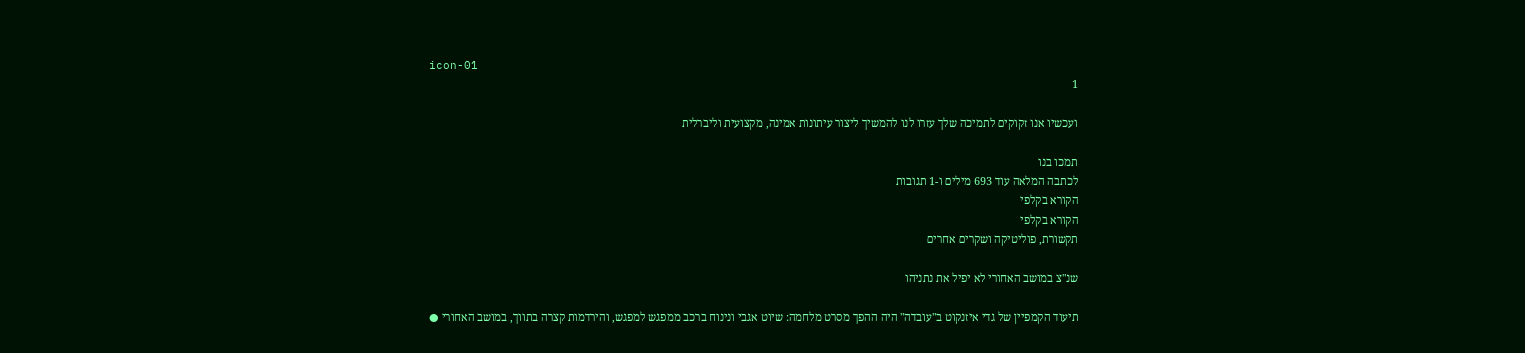icon-01
1

ועכשיו אנו זקוקים לתמיכה שלך עזרו לנו להמשיך ליצור עיתונות אמינה, מקצועית וליברלית

תמכו בנו
לכתבה המלאה עוד 693 מילים ו-1 תגובות
הקורא בקלפי
הקורא בקלפי
תקשורת, פוליטיקה ושקרים אחרים

שנ"צ במושב האחורי לא יפיל את נתניהו

תיעוד הקמפיין של גדי איזנקוט ב"עובדה" היה ההפך מסרט מלחמה: שיוט אגבי ונינוח ברכב ממפגש למפגש, והירדמות קצרה בתווך, במושב האחורי ●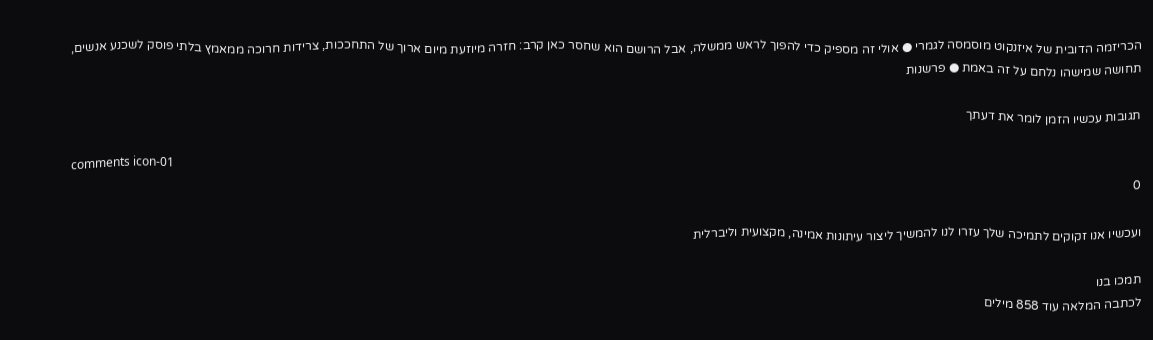הכריזמה הדובית של איזנקוט מוסמסה לגמרי ● אולי זה מספיק כדי להפוך לראש ממשלה, אבל הרושם הוא שחסר כאן קרב: חזרה מיוזעת מיום ארוך של התחככות, צרידות חרוכה ממאמץ בלתי פוסק לשכנע אנשים, תחושה שמישהו נלחם על זה באמת ● פרשנות

תגובות עכשיו הזמן לומר את דעתך

comments icon-01
0

ועכשיו אנו זקוקים לתמיכה שלך עזרו לנו להמשיך ליצור עיתונות אמינה, מקצועית וליברלית

תמכו בנו
לכתבה המלאה עוד 858 מילים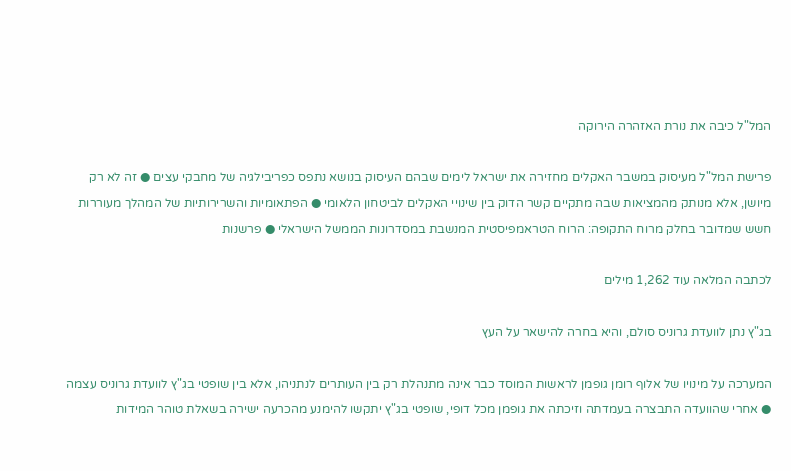המל"ל כיבה את נורת האזהרה הירוקה

פרישת המל"ל מעיסוק במשבר האקלים מחזירה את ישראל לימים שבהם העיסוק בנושא נתפס כפריבילגיה של מחבקי עצים ● זה לא רק מיושן, אלא מנותק מהמציאות שבה מתקיים קשר הדוק בין שינויי האקלים לביטחון הלאומי ● הפתאומיות והשרירותיות של המהלך מעוררות חשש שמדובר בחלק מרוח התקופה: הרוח הטראמפיסטית המנשבת במסדרונות הממשל הישראלי ● פרשנות

לכתבה המלאה עוד 1,262 מילים

בג"ץ נתן לוועדת גרוניס סולם, והיא בחרה להישאר על העץ

המערכה על מינויו של אלוף רומן גופמן לראשות המוסד כבר אינה מתנהלת רק בין העותרים לנתניהו, אלא בין שופטי בג"ץ לוועדת גרוניס עצמה ● אחרי שהוועדה התבצרה בעמדתה וזיכתה את גופמן מכל דופי, שופטי בג"ץ יתקשו להימנע מהכרעה ישירה בשאלת טוהר המידות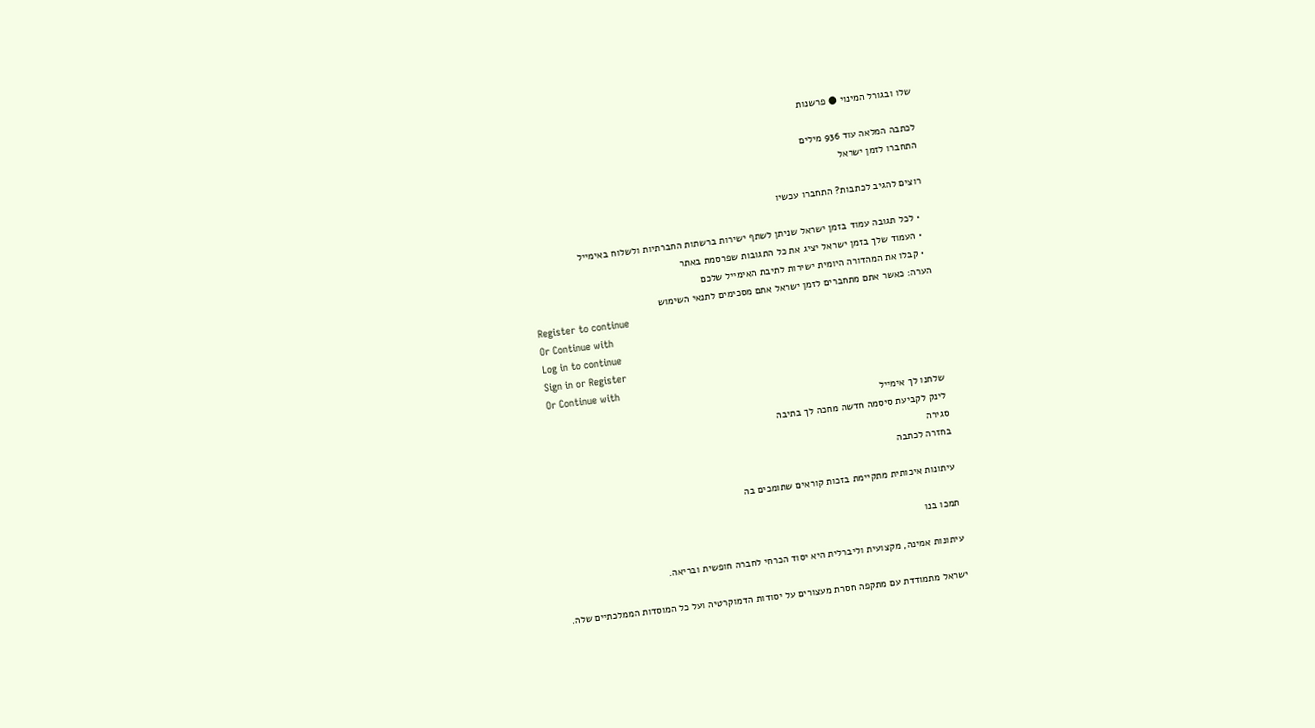שלו ובגורל המינוי ● פרשנות

לכתבה המלאה עוד 936 מילים
התחברו לזמן ישראל

רוצים להגיב לכתבות? התחברו עכשיו

  • לכל תגובה עמוד בזמן ישראל שניתן לשתף ישירות ברשתות החברתיות ולשלוח באימייל
  • העמוד שלך בזמן ישראל יציג את כל התגובות שפרסמת באתר
  • קבלו את המהדורה היומית ישירות לתיבת האימייל שלכם
הערה: כאשר אתם מתחברים לזמן ישראל אתם מסכימים לתנאי השימוש
Register to continue
Or Continue with
Log in to continue
Sign in or Register
Or Continue with
שלחנו לך אימייל
לינק לקביעת סיסמה חדשה מחכה לך בתיבה
סגירה
בחזרה לכתבה

עיתונות איכותית מתקיימת בזכות קוראים שתומכים בה

תמכו בנו

עיתונות אמינה, מקצועית וליברלית היא יסוד הכרחי לחברה חופשית ובריאה.

ישראל מתמודדת עם מתקפה חסרת מעצורים על יסודות הדמוקרטיה ועל כל המוסדות הממלכתיים שלה.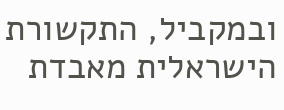ובמקביל, התקשורת הישראלית מאבדת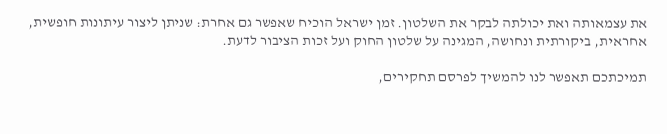את עצמאותה ואת יכולתה לבקר את השלטון. זמן ישראל הוכיח שאפשר גם אחרת: שניתן ליצור עיתונות חופשית, אחראית, ביקורתית ונחושה, המגינה על שלטון החוק ועל זכות הציבור לדעת.

תמיכתכם תאפשר לנו להמשיך לפרסם תחקירים,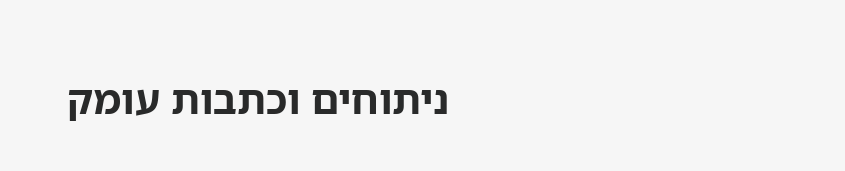ניתוחים וכתבות עומק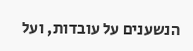הנשענים על עובדות, ועל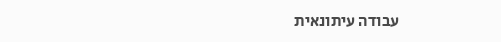עבודה עיתונאית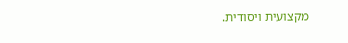מקצועית ויסודית.